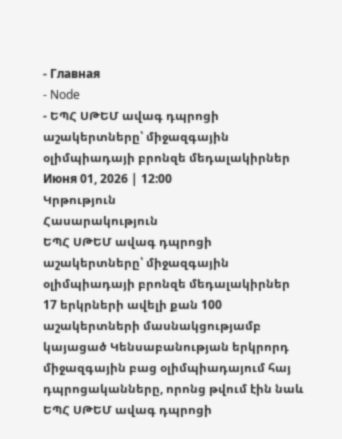- Главная
- Node
- ԵՊՀ ՍԹԵՄ ավագ դպրոցի աշակերտները՝ միջազգային օլիմպիադայի բրոնզե մեդալակիրներ
Июня 01, 2026 | 12:00
Կրթություն
Հասարակություն
ԵՊՀ ՍԹԵՄ ավագ դպրոցի աշակերտները՝ միջազգային օլիմպիադայի բրոնզե մեդալակիրներ
17 երկրների ավելի քան 100 աշակերտների մասնակցությամբ կայացած Կենսաբանության երկրորդ միջազգային բաց օլիմպիադայում հայ դպրոցականները, որոնց թվում էին նաև ԵՊՀ ՍԹԵՄ ավագ դպրոցի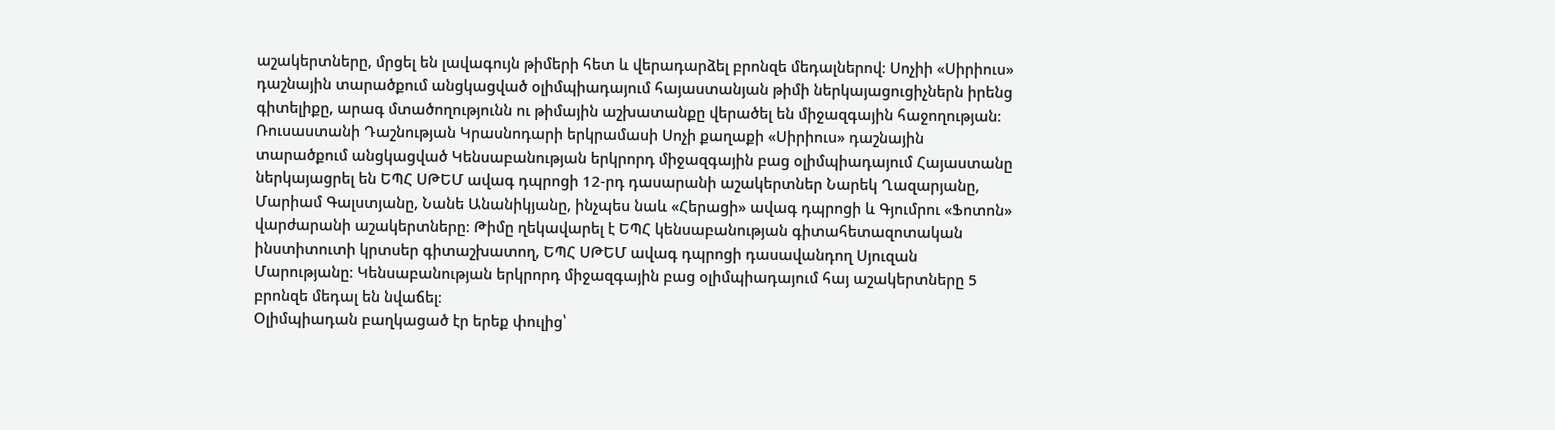աշակերտները, մրցել են լավագույն թիմերի հետ և վերադարձել բրոնզե մեդալներով։ Սոչիի «Սիրիուս» դաշնային տարածքում անցկացված օլիմպիադայում հայաստանյան թիմի ներկայացուցիչներն իրենց գիտելիքը, արագ մտածողությունն ու թիմային աշխատանքը վերածել են միջազգային հաջողության։
Ռուսաստանի Դաշնության Կրասնոդարի երկրամասի Սոչի քաղաքի «Սիրիուս» դաշնային տարածքում անցկացված Կենսաբանության երկրորդ միջազգային բաց օլիմպիադայում Հայաստանը ներկայացրել են ԵՊՀ ՍԹԵՄ ավագ դպրոցի 12-րդ դասարանի աշակերտներ Նարեկ Ղազարյանը, Մարիամ Գալստյանը, Նանե Անանիկյանը, ինչպես նաև «Հերացի» ավագ դպրոցի և Գյումրու «Ֆոտոն» վարժարանի աշակերտները։ Թիմը ղեկավարել է ԵՊՀ կենսաբանության գիտահետազոտական ինստիտուտի կրտսեր գիտաշխատող, ԵՊՀ ՍԹԵՄ ավագ դպրոցի դասավանդող Սյուզան Մարությանը։ Կենսաբանության երկրորդ միջազգային բաց օլիմպիադայում հայ աշակերտները 5 բրոնզե մեդալ են նվաճել։
Օլիմպիադան բաղկացած էր երեք փուլից՝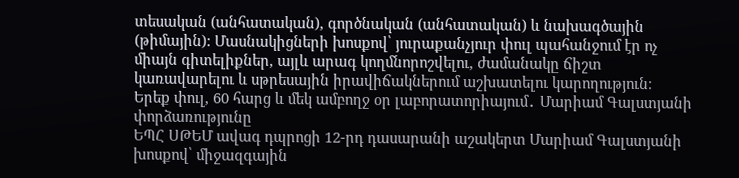տեսական (անհատական), գործնական (անհատական) և նախագծային (թիմային): Մասնակիցների խոսքով՝ յուրաքանչյուր փուլ պահանջում էր ոչ միայն գիտելիքներ, այլև արագ կողմնորոշվելու, ժամանակը ճիշտ կառավարելու և սթրեսային իրավիճակներում աշխատելու կարողություն։
Երեք փուլ, 60 հարց և մեկ ամբողջ օր լաբորատորիայում․ Մարիամ Գալստյանի փորձառությունը
ԵՊՀ ՍԹԵՄ ավագ դպրոցի 12-րդ դասարանի աշակերտ Մարիամ Գալստյանի խոսքով՝ միջազգային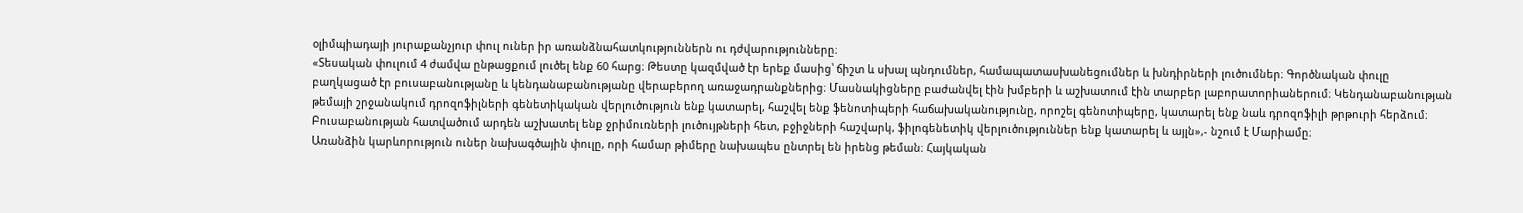օլիմպիադայի յուրաքանչյուր փուլ ուներ իր առանձնահատկություններն ու դժվարությունները։
«Տեսական փուլում 4 ժամվա ընթացքում լուծել ենք 60 հարց։ Թեստը կազմված էր երեք մասից՝ ճիշտ և սխալ պնդումներ, համապատասխանեցումներ և խնդիրների լուծումներ։ Գործնական փուլը բաղկացած էր բուսաբանությանը և կենդանաբանությանը վերաբերող առաջադրանքներից։ Մասնակիցները բաժանվել էին խմբերի և աշխատում էին տարբեր լաբորատորիաներում։ Կենդանաբանության թեմայի շրջանակում դրոզոֆիլների գենետիկական վերլուծություն ենք կատարել, հաշվել ենք ֆենոտիպերի հաճախականությունը, որոշել գենոտիպերը, կատարել ենք նաև դրոզոֆիլի թրթուրի հերձում։ Բուսաբանության հատվածում արդեն աշխատել ենք ջրիմուռների լուծույթների հետ, բջիջների հաշվարկ, ֆիլոգենետիկ վերլուծություններ ենք կատարել և այլն»,- նշում է Մարիամը։
Առանձին կարևորություն ուներ նախագծային փուլը, որի համար թիմերը նախապես ընտրել են իրենց թեման։ Հայկական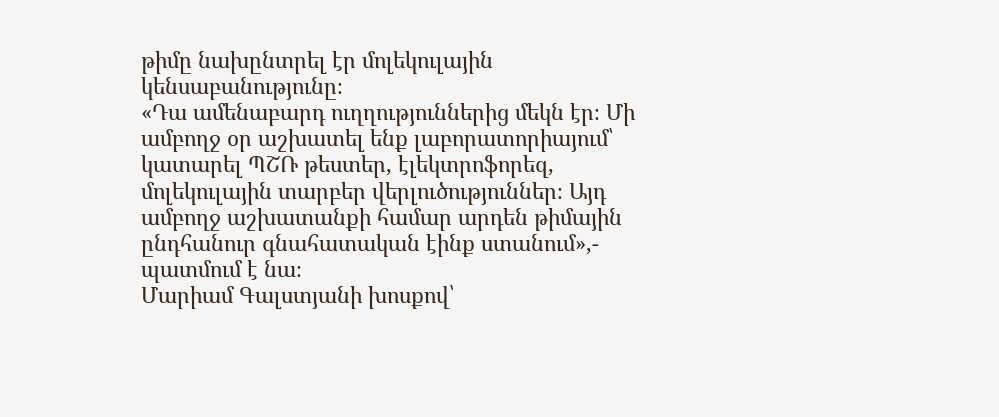թիմը նախընտրել էր մոլեկուլային կենսաբանությունը։
«Դա ամենաբարդ ուղղություններից մեկն էր։ Մի ամբողջ օր աշխատել ենք լաբորատորիայում՝ կատարել ՊՇՌ թեստեր, էլեկտրոֆորեզ, մոլեկուլային տարբեր վերլուծություններ։ Այդ ամբողջ աշխատանքի համար արդեն թիմային ընդհանուր գնահատական էինք ստանում»,- պատմում է նա։
Մարիամ Գալստյանի խոսքով՝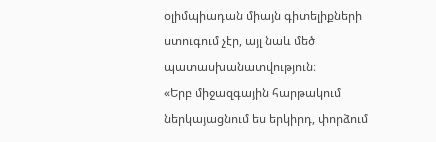օլիմպիադան միայն գիտելիքների ստուգում չէր, այլ նաև մեծ պատասխանատվություն։
«Երբ միջազգային հարթակում ներկայացնում ես երկիրդ, փորձում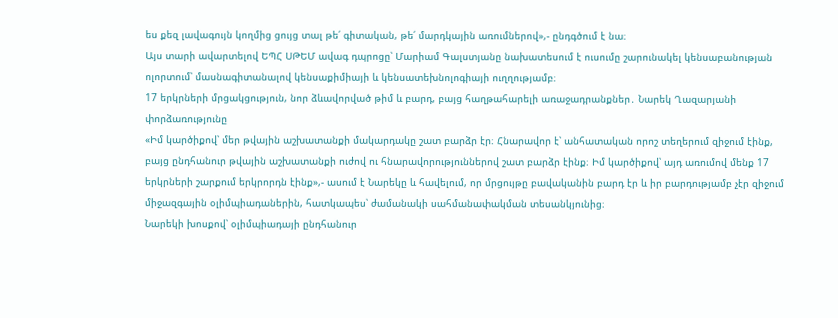ես քեզ լավագույն կողմից ցույց տալ թե՛ գիտական, թե՛ մարդկային առումներով»,- ընդգծում է նա։
Այս տարի ավարտելով ԵՊՀ ՍԹԵՄ ավագ դպրոցը՝ Մարիամ Գալստյանը նախատեսում է ուսումը շարունակել կենսաբանության ոլորտում՝ մասնագիտանալով կենսաքիմիայի և կենսատեխնոլոգիայի ուղղությամբ։
17 երկրների մրցակցություն, նոր ձևավորված թիմ և բարդ, բայց հաղթահարելի առաջադրանքներ․ Նարեկ Ղազարյանի փորձառությունը
«Իմ կարծիքով՝ մեր թվային աշխատանքի մակարդակը շատ բարձր էր։ Հնարավոր է՝ անհատական որոշ տեղերում զիջում էինք, բայց ընդհանուր թվային աշխատանքի ուժով ու հնարավորություններով շատ բարձր էինք։ Իմ կարծիքով՝ այդ առումով մենք 17 երկրների շարքում երկրորդն էինք»,- ասում է Նարեկը և հավելում, որ մրցույթը բավականին բարդ էր և իր բարդությամբ չէր զիջում միջազգային օլիմպիադաներին, հատկապես՝ ժամանակի սահմանափակման տեսանկյունից։
Նարեկի խոսքով՝ օլիմպիադայի ընդհանուր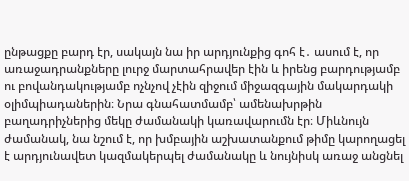ընթացքը բարդ էր, սակայն նա իր արդյունքից գոհ է․ ասում է, որ առաջադրանքները լուրջ մարտահրավեր էին և իրենց բարդությամբ ու բովանդակությամբ ոչնչով չէին զիջում միջազգային մակարդակի օլիմպիադաներին։ Նրա գնահատմամբ՝ ամենախրթին բաղադրիչներից մեկը ժամանակի կառավարումն էր։ Միևնույն ժամանակ, նա նշում է, որ խմբային աշխատանքում թիմը կարողացել է արդյունավետ կազմակերպել ժամանակը և նույնիսկ առաջ անցնել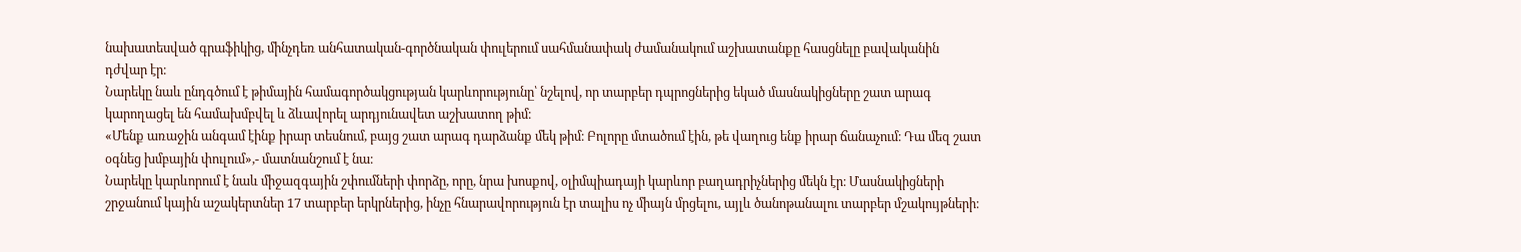նախատեսված գրաֆիկից, մինչդեռ անհատական-գործնական փուլերում սահմանափակ ժամանակում աշխատանքը հասցնելը բավականին դժվար էր։
Նարեկը նաև ընդգծում է թիմային համագործակցության կարևորությունը՝ նշելով, որ տարբեր դպրոցներից եկած մասնակիցները շատ արագ կարողացել են համախմբվել և ձևավորել արդյունավետ աշխատող թիմ։
«Մենք առաջին անգամ էինք իրար տեսնում, բայց շատ արագ դարձանք մեկ թիմ։ Բոլորը մտածում էին, թե վաղուց ենք իրար ճանաչում։ Դա մեզ շատ օգնեց խմբային փուլում»,- մատնանշում է նա։
Նարեկը կարևորում է նաև միջազգային շփումների փորձը, որը, նրա խոսքով, օլիմպիադայի կարևոր բաղադրիչներից մեկն էր։ Մասնակիցների շրջանում կային աշակերտներ 17 տարբեր երկրներից, ինչը հնարավորություն էր տալիս ոչ միայն մրցելու, այլև ծանոթանալու տարբեր մշակույթների։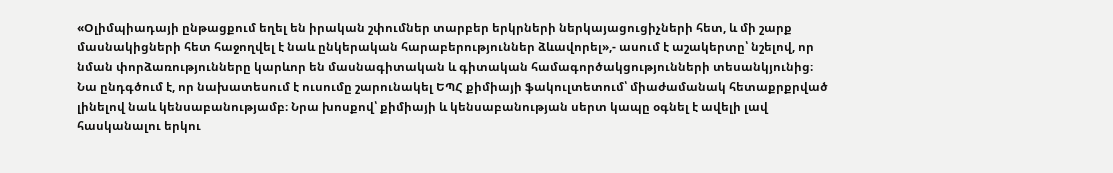«Օլիմպիադայի ընթացքում եղել են իրական շփումներ տարբեր երկրների ներկայացուցիչների հետ, և մի շարք մասնակիցների հետ հաջողվել է նաև ընկերական հարաբերություններ ձևավորել»,- ասում է աշակերտը՝ նշելով, որ նման փորձառությունները կարևոր են մասնագիտական և գիտական համագործակցությունների տեսանկյունից։
Նա ընդգծում է, որ նախատեսում է ուսումը շարունակել ԵՊՀ քիմիայի ֆակուլտետում՝ միաժամանակ հետաքրքրված լինելով նաև կենսաբանությամբ։ Նրա խոսքով՝ քիմիայի և կենսաբանության սերտ կապը օգնել է ավելի լավ հասկանալու երկու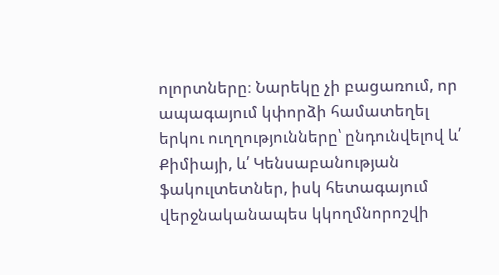ոլորտները։ Նարեկը չի բացառում, որ ապագայում կփորձի համատեղել երկու ուղղությունները՝ ընդունվելով և՛ Քիմիայի, և՛ Կենսաբանության ֆակուլտետներ, իսկ հետագայում վերջնականապես կկողմնորոշվի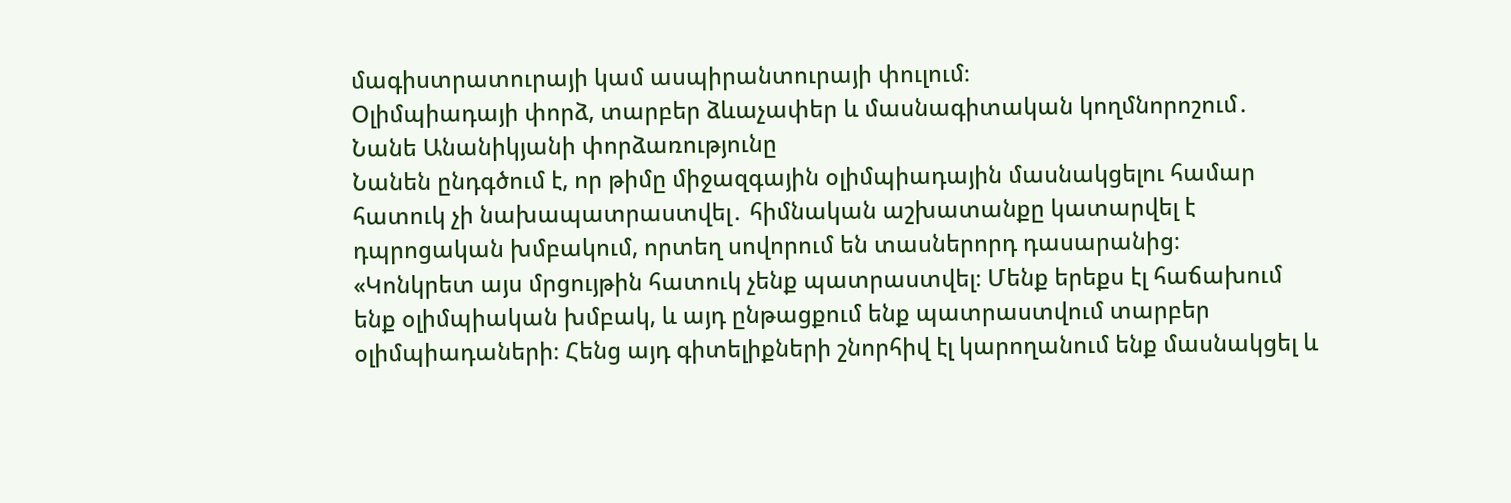մագիստրատուրայի կամ ասպիրանտուրայի փուլում։
Օլիմպիադայի փորձ, տարբեր ձևաչափեր և մասնագիտական կողմնորոշում․ Նանե Անանիկյանի փորձառությունը
Նանեն ընդգծում է, որ թիմը միջազգային օլիմպիադային մասնակցելու համար հատուկ չի նախապատրաստվել․ հիմնական աշխատանքը կատարվել է դպրոցական խմբակում, որտեղ սովորում են տասներորդ դասարանից։
«Կոնկրետ այս մրցույթին հատուկ չենք պատրաստվել։ Մենք երեքս էլ հաճախում ենք օլիմպիական խմբակ, և այդ ընթացքում ենք պատրաստվում տարբեր օլիմպիադաների։ Հենց այդ գիտելիքների շնորհիվ էլ կարողանում ենք մասնակցել և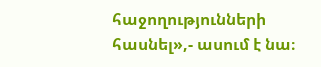հաջողությունների հասնել»,- ասում է նա։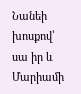Նանեի խոսքով՝ սա իր և Մարիամի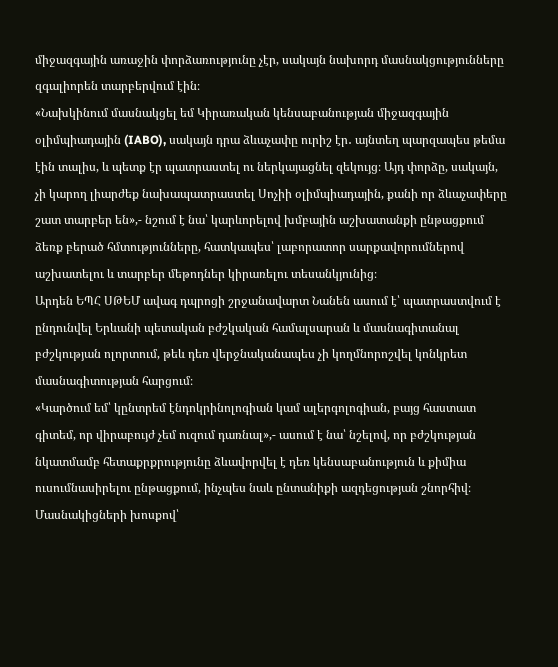միջազգային առաջին փորձառությունը չէր, սակայն նախորդ մասնակցությունները զգալիորեն տարբերվում էին։
«Նախկինում մասնակցել եմ Կիրառական կենսաբանության միջազգային օլիմպիադային (IABO), սակայն դրա ձևաչափը ուրիշ էր․ այնտեղ պարզապես թեմա էին տալիս, և պետք էր պատրաստել ու ներկայացնել զեկույց։ Այդ փորձը, սակայն, չի կարող լիարժեք նախապատրաստել Սոչիի օլիմպիադային, քանի որ ձևաչափերը շատ տարբեր են»,- նշում է նա՝ կարևորելով խմբային աշխատանքի ընթացքում ձեռք բերած հմտությունները, հատկապես՝ լաբորատոր սարքավորումներով աշխատելու և տարբեր մեթոդներ կիրառելու տեսանկյունից։
Արդեն ԵՊՀ ՍԹԵՄ ավագ դպրոցի շրջանավարտ Նանեն ասում է՝ պատրաստվում է ընդունվել Երևանի պետական բժշկական համալսարան և մասնագիտանալ բժշկության ոլորտում, թեև դեռ վերջնականապես չի կողմնորոշվել կոնկրետ մասնագիտության հարցում։
«Կարծում եմ՝ կընտրեմ էնդոկրինոլոգիան կամ ալերգոլոգիան, բայց հաստատ գիտեմ, որ վիրաբույժ չեմ ուզում դառնալ»,- ասում է նա՝ նշելով, որ բժշկության նկատմամբ հետաքրքրությունը ձևավորվել է դեռ կենսաբանություն և քիմիա ուսումնասիրելու ընթացքում, ինչպես նաև ընտանիքի ազդեցության շնորհիվ։
Մասնակիցների խոսքով՝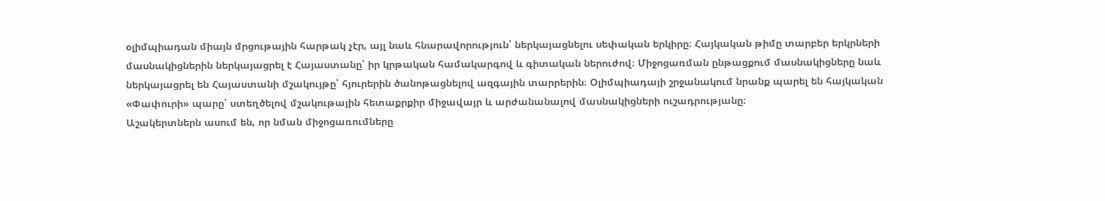օլիմպիադան միայն մրցութային հարթակ չէր, այլ նաև հնարավորություն՝ ներկայացնելու սեփական երկիրը։ Հայկական թիմը տարբեր երկրների մասնակիցներին ներկայացրել է Հայաստանը՝ իր կրթական համակարգով և գիտական ներուժով։ Միջոցառման ընթացքում մասնակիցները նաև ներկայացրել են Հայաստանի մշակույթը՝ հյուրերին ծանոթացնելով ազգային տարրերին։ Օլիմպիադայի շրջանակում նրանք պարել են հայկական «Փափուրի» պարը՝ ստեղծելով մշակութային հետաքրքիր միջավայր և արժանանալով մասնակիցների ուշադրությանը։
Աշակերտներն ասում են, որ նման միջոցառումները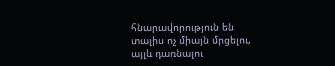հնարավորություն են տալիս ոչ միայն մրցելու, այլև դառնալու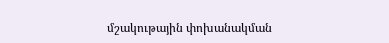մշակութային փոխանակման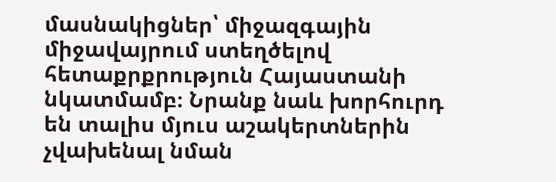մասնակիցներ՝ միջազգային միջավայրում ստեղծելով հետաքրքրություն Հայաստանի նկատմամբ։ Նրանք նաև խորհուրդ են տալիս մյուս աշակերտներին չվախենալ նման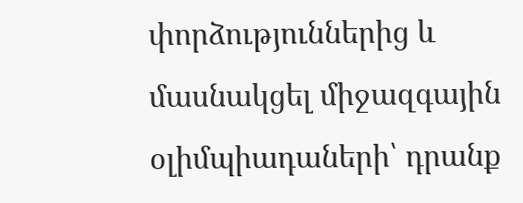փորձություններից և մասնակցել միջազգային օլիմպիադաների՝ դրանք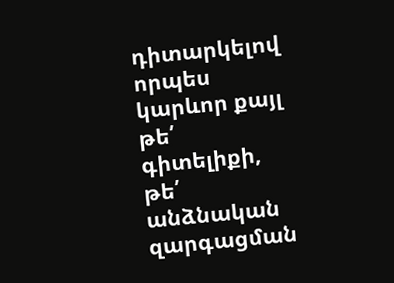դիտարկելով որպես կարևոր քայլ թե՛ գիտելիքի, թե՛ անձնական զարգացման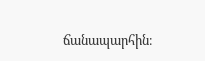ճանապարհին։